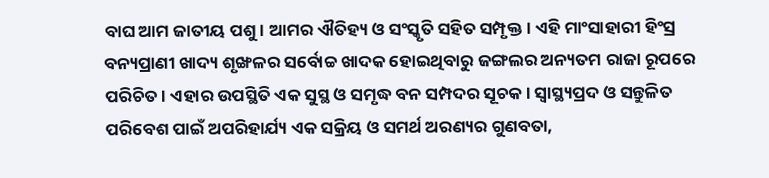ବାଘ ଆମ ଜାତୀୟ ପଶୁ। ଆମର ଐତିହ୍ୟ ଓ ସଂସ୍କୃତି ସହିତ ସମ୍ପୃକ୍ତ। ଏହି ମାଂସାହାରୀ ହିଂସ୍ର ବନ୍ୟପ୍ରାଣୀ ଖାଦ୍ୟ ଶୃଙ୍ଖଳର ସର୍ବୋଚ୍ଚ ଖାଦକ ହୋଇଥିବାରୁ ଜଙ୍ଗଲର ଅନ୍ୟତମ ରାଜା ରୂପରେ ପରିଚିତ। ଏହାର ଉପସ୍ଥିତି ଏକ ସୁସ୍ଥ ଓ ସମୃଦ୍ଧ ବନ ସମ୍ପଦର ସୂଚକ। ସ୍ୱାସ୍ଥ୍ୟପ୍ରଦ ଓ ସନ୍ତୁଳିତ ପରିବେଶ ପାଇଁ ଅପରିହାର୍ଯ୍ୟ ଏକ ସକ୍ରିୟ ଓ ସମର୍ଥ ଅରଣ୍ୟର ଗୁଣବତା,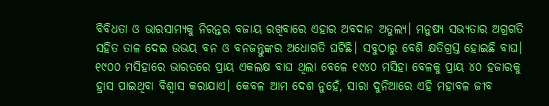ବିବିଧତା ଓ ଭାରସାମ୍ୟକୁ ନିରନ୍ତର ବଜାୟ ରଖିବାରେ ଏହାର ଅବଦାନ ଅତୁଲ୍ୟ। ମନୁଷ୍ୟ ସଭ୍ୟତାର ଅଗ୍ରଗତି ସହିତ ତାଳ ଦେଇ ଉଭୟ ବନ ଓ ବନଜନ୍ତୁଙ୍କର ଅଧୋଗତି ଘଟିଛି। ସବୁଠାରୁ ବେଶି କ୍ଷତିଗ୍ରସ୍ତ ହୋଇଛି ବାଘ। ୧୯୦୦ ମସିହାରେ ଭାରତରେ ପ୍ରାୟ ଏକଲକ୍ଷ ବାଘ ଥିଲା ବେଳେ ୧୯୪୦ ମସିହା ବେଳକୁ ପ୍ରାୟ ୪୦ ହଜାରକୁ ହ୍ରାସ ପାଇଥିବା ବିଶ୍ୱାସ କରାଯାଏ। କେବଳ ଆମ ଦେଶ ନୁହେଁ, ସାରା ଦୁନିଆରେ ଏହି ମହାବଳ ଜୀବ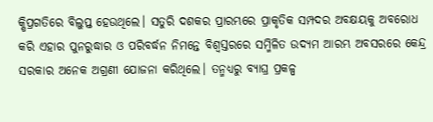କ୍ଷିପ୍ରଗତିରେ ବିଲୁପ୍ତ ହେଉଥିଲେ। ସତୁରି ଦଶକର ପ୍ରାରମ୍ଭରେ ପ୍ରାକୃତିକ ସମ୍ପଦର ଅବକ୍ଷୟକୁ ଅବରୋଧ କରି ଏହାର ପୁନରୁଦ୍ଧାର ଓ ପରିବର୍ଦ୍ଧନ ନିମନ୍ତେ ବିଶ୍ୱସ୍ତରରେ ସମ୍ମିଳିତ ଉଦ୍ୟମ ଆରମ୍ଭ ଅବସରରେ କେନ୍ଦ୍ର ସରକାର ଅନେକ ଅଗ୍ରଣୀ ଯୋଜନା କରିଥିଲେ। ତନ୍ମଧ୍ୟରୁ ବ୍ୟାଘ୍ର ପ୍ରକଳ୍ପ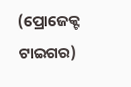(ପ୍ରୋଜେକ୍ଟ ଟାଇଗର)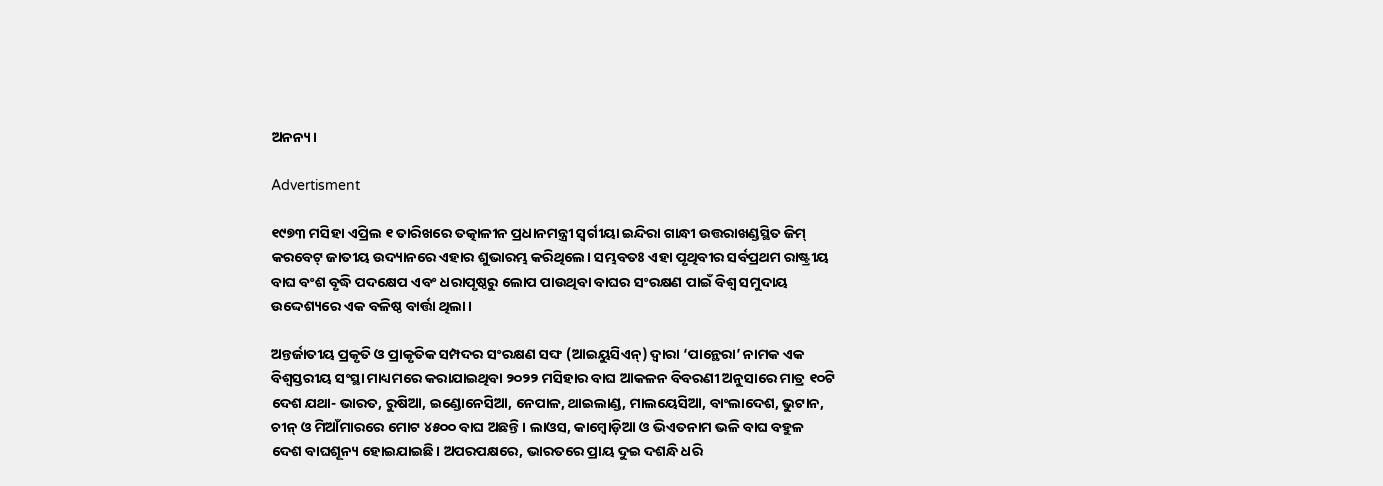ଅନନ୍ୟ।

Advertisment

୧୯୭୩ ମସିହା ଏପ୍ରିଲ ୧ ତାରିଖରେ ତତ୍କାଳୀନ ପ୍ରଧାନମନ୍ତ୍ରୀ ସ୍ୱର୍ଗୀୟା ଇନ୍ଦିରା ଗାନ୍ଧୀ ଉତ୍ତରାଖଣ୍ଡସ୍ଥିତ ଜିମ୍ କରବେଟ୍ ଜାତୀୟ ଉଦ୍ୟାନରେ ଏହାର ଶୁଭାରମ୍ଭ କରିଥିଲେ। ସମ୍ଭବତଃ ଏହା ପୃଥିବୀର ସର୍ବପ୍ରଥମ ରାଷ୍ଟ୍ରୀୟ ବାଘ ବଂଶ ବୃଦ୍ଧି ପଦକ୍ଷେପ ଏବଂ ଧରାପୃଷ୍ଠରୁ ଲୋପ ପାଉଥିବା ବାଘର ସଂରକ୍ଷଣ ପାଇଁ ବିଶ୍ୱ ସମୁଦାୟ ଉଦ୍ଦେଶ୍ୟରେ ଏକ ବଳିଷ୍ଠ ବାର୍ତ୍ତା ଥିଲା।

ଅନ୍ତର୍ଜାତୀୟ ପ୍ରକୃତି ଓ ପ୍ରାକୃତିକ ସମ୍ପଦର ସଂରକ୍ଷଣ ସଙ୍ଘ (ଆଇୟୁସିଏନ୍‌) ଦ୍ୱାରା ‘ପାନ୍ଥେରା’ ନାମକ ଏକ ବିଶ୍ୱସ୍ତରୀୟ ସଂସ୍ଥା ମାଧ୍ୟମରେ କରାଯାଇଥିବା ୨୦୨୨ ମସିହାର ବାଘ ଆକଳନ ବିବରଣୀ ଅନୁସାରେ ମାତ୍ର ୧୦ଟି ଦେଶ ଯଥା- ଭାରତ, ରୁଷିଆ, ଇଣ୍ଡୋନେସିଆ, ନେପାଳ, ଥାଇଲାଣ୍ଡ, ମାଲୟେସିଆ, ବାଂଲାଦେଶ, ଭୁଟାନ, ଚୀନ୍ ଓ ମିଆଁମାରରେ ମୋଟ ୪୫୦୦ ବାଘ ଅଛନ୍ତି। ଲାଓସ, କାମ୍ବୋଡ଼ିଆ ଓ ଭିଏତନାମ ଭଳି ବାଘ ବହୁଳ ଦେଶ ବାଘଶୂନ୍ୟ ହୋଇଯାଇଛି। ଅପରପକ୍ଷରେ, ଭାରତରେ ପ୍ରାୟ ଦୁଇ ଦଶନ୍ଧି ଧରି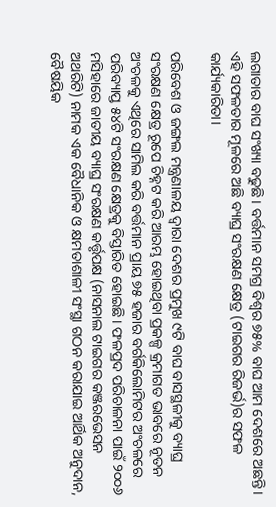ଲଗାତାର ବାଘ ସଂଖ୍ୟା ବଢୁଛି। ବର୍ତ୍ତମାନ ସମଗ୍ର ବିଶ୍ୱର ୭୫% ବାଘ ଆମ ଦେଶରେ ଅଛନ୍ତି। ଏହି ସଫଳତାର ମୂଳରେ ଅଛି ବ୍ୟାଘ୍ର ସଂରକ୍ଷଣ କ୍ଷେତ୍ର (ଟାଇଗର ରିଜର୍ଭ)ର ସଫଳ କାର୍ଯ୍ୟକାରିତା।

ପରିବେଶ ଓ ଜଙ୍ଗଲ ମନ୍ତ୍ରଣାଳୟ ଦ୍ୱାରା ଦେଶର ପ୍ରମୁଖ ୯ଟି ବାଘ ବାସସ୍ଥଳୀକୁ ବ୍ୟାଘ୍ର ସଂରକ୍ଷଣ କ୍ଷେତ୍ର ରୂପେ ଚିହ୍ନଟ କରି ଆରମ୍ଭ ହୋଇଥିବା ପ୍ରକଳ୍ପ କ୍ରମାଗତ ଭାବରେ ନୂତନ ଅଂଚଳକୁ ଏଥିରେ ସାମିଲ କରି ବର୍ତ୍ତମାନ ପ୍ରାୟ ୭୫ ହଜାର ବର୍ଗକିଲୋମିଟର ଅଂଚଳରେ ପରିବ୍ୟାପ୍ତ ୫୪ଟି ସଂରକ୍ଷଣ କ୍ଷେତ୍ରକୁ ବିସ୍ତାରିତ ହୋଇଛି। ଫଳପ୍ରଦ ପରିଚାଳନା ପାଇଁ ୨୦୦୬ ମସିହାରେ ଜାତୀୟ ବ୍ୟାଘ୍ର ସଂରକ୍ଷଣ କର୍ତ୍ତୃପକ୍ଷ (ନାସନାଲ ଟାଇଗର କଞ୍ଜରଭେସନ ଅଥରିଟି) ନାମକ ଏକ ବୈଧାନିକ ଓ କ୍ଷମତାଶାଳୀ ସଂସ୍ଥା ଗଠନ କରାଯାଇ ଆର୍ଥିକ ଅନୁଦାନ, ବୈଷୟିକ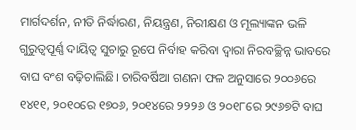ମାର୍ଗଦର୍ଶନ, ନୀତି ନିର୍ଦ୍ଧାରଣ, ନିୟନ୍ତ୍ରଣ, ନିରୀକ୍ଷଣ ଓ ମୂଲ୍ୟାଙ୍କନ ଭଳି ଗୁରୁତ୍ୱପୂର୍ଣ୍ଣ ଦାୟିତ୍ୱ ସୁଚାରୁ ରୂପେ ନିର୍ବାହ କରିବା ଦ୍ୱାରା ନିରବଚ୍ଛିନ୍ନ ଭାବରେ ବାଘ ବଂଶ ବଢ଼ିଚାଲିଛି। ଚାରିବର୍ଷିଆ ଗଣନା ଫଳ ଅନୁସାରେ ୨୦୦୬ରେ ୧୪୧୧, ୨୦୧୦ରେ ୧୭୦୬, ୨୦୧୪ରେ ୨୨୨୬ ଓ ୨୦୧୮ରେ ୨୯୬୭ଟି ବାଘ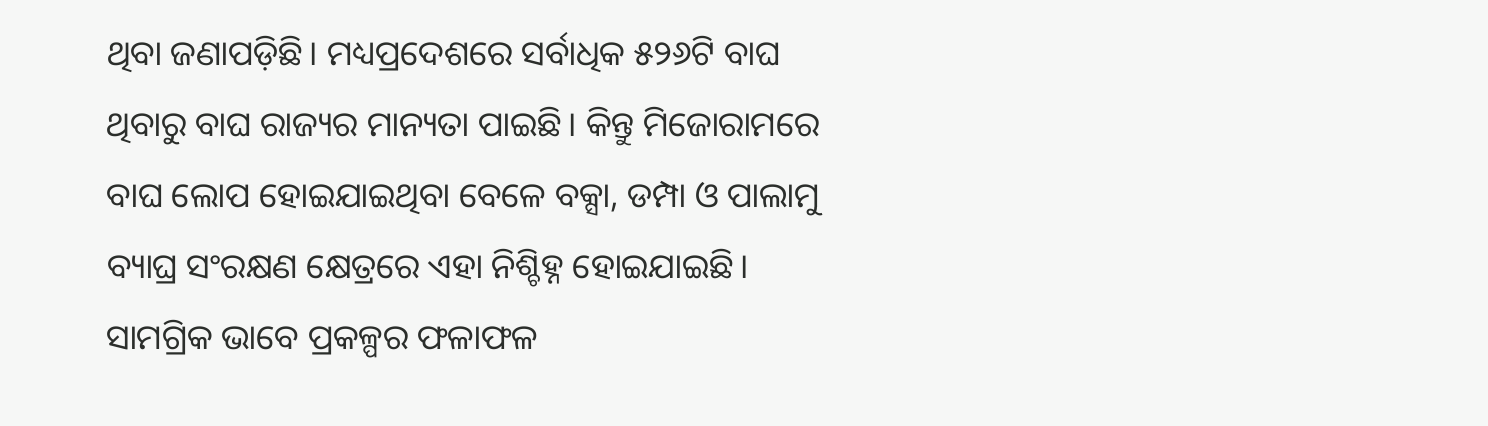ଥିବା ଜଣାପଡ଼ିଛି। ମଧ୍ୟପ୍ରଦେଶରେ ସର୍ବାଧିକ ୫୨୬ଟି ବାଘ ଥିବାରୁ ବାଘ ରାଜ୍ୟର ମାନ୍ୟତା ପାଇଛି। କିନ୍ତୁ ମିଜୋରାମରେ ବାଘ ଲୋପ ହୋଇଯାଇଥିବା ବେଳେ ବକ୍ସା, ଡମ୍ପା ଓ ପାଲାମୁ ବ୍ୟାଘ୍ର ସଂରକ୍ଷଣ କ୍ଷେତ୍ରରେ ଏହା ନିଶ୍ଚିହ୍ନ ହୋଇଯାଇଛି। ସାମଗ୍ରିକ ଭାବେ ପ୍ରକଳ୍ପର ଫଳାଫଳ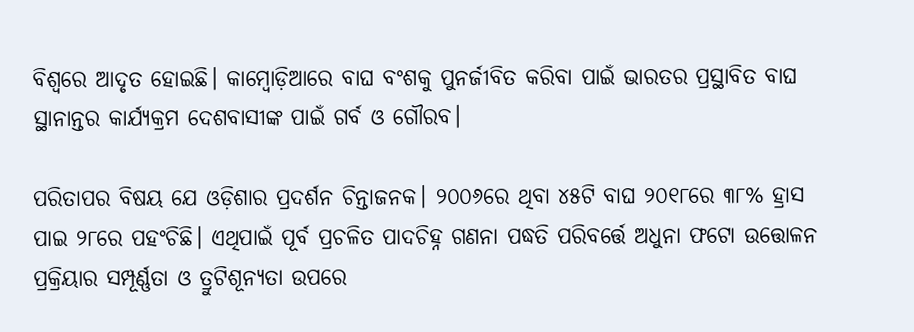ବିଶ୍ୱରେ ଆଦୃତ ହୋଇଛି। କାମ୍ବୋଡ଼ିଆରେ ବାଘ ବଂଶକୁ ପୁନର୍ଜୀବିତ କରିବା ପାଇଁ ଭାରତର ପ୍ରସ୍ଥାବିତ ବାଘ ସ୍ଥାନାନ୍ତର କାର୍ଯ୍ୟକ୍ରମ ଦେଶବାସୀଙ୍କ ପାଇଁ ଗର୍ବ ଓ ଗୌରବ।

ପରିତାପର ବିଷୟ ଯେ ଓଡ଼ିଶାର ପ୍ରଦର୍ଶନ ଚିନ୍ତାଜନକ। ୨୦୦୬ରେ ଥିବା ୪୫ଟି ବାଘ ୨୦୧୮ରେ ୩୮% ହ୍ରାସ ପାଇ ୨୮ରେ ପହଂଚିଛି। ଏଥିପାଇଁ ପୂର୍ବ ପ୍ରଚଳିତ ପାଦଚିହ୍ନ ଗଣନା ପଦ୍ଧତି ପରିବର୍ତ୍ତେ ଅଧୁନା ଫଟୋ ଉତ୍ତୋଳନ ପ୍ରକ୍ରିୟାର ସମ୍ପୂର୍ଣ୍ଣତା ଓ ତ୍ରୁଟିଶୂନ୍ୟତା ଉପରେ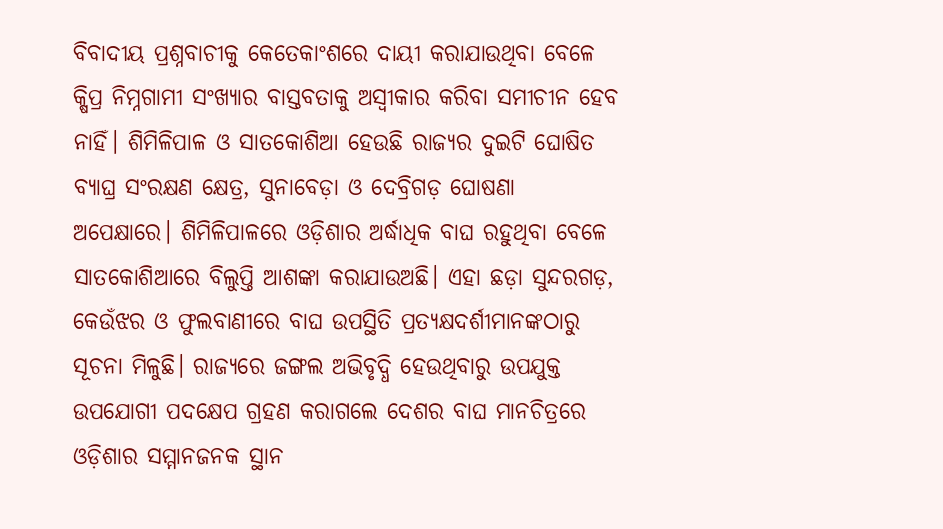ବିବାଦୀୟ ପ୍ରଶ୍ନବାଚୀକୁ କେତେକାଂଶରେ ଦାୟୀ କରାଯାଉଥିବା ବେଳେ କ୍ଷିପ୍ର ନିମ୍ନଗାମୀ ସଂଖ୍ୟାର ବାସ୍ତବତାକୁ ଅସ୍ୱୀକାର କରିବା ସମୀଚୀନ ହେବ ନାହିଁ। ଶିମିଳିପାଳ ଓ ସାତକୋଶିଆ ହେଉଛି ରାଜ୍ୟର ଦୁଇଟି ଘୋଷିତ ବ୍ୟାଘ୍ର ସଂରକ୍ଷଣ କ୍ଷେତ୍ର, ସୁନାବେଡ଼ା ଓ ଦେବ୍ରିଗଡ଼ ଘୋଷଣା ଅପେକ୍ଷାରେ। ଶିମିଳିପାଳରେ ଓଡ଼ିଶାର ଅର୍ଦ୍ଧାଧିକ ବାଘ ରହୁଥିବା ବେଳେ ସାତକୋଶିଆରେ ବିଲୁପ୍ତି ଆଶଙ୍କା କରାଯାଉଅଛି। ଏହା ଛଡ଼ା ସୁନ୍ଦରଗଡ଼, କେଉଁଝର ଓ ଫୁଲବାଣୀରେ ବାଘ ଉପସ୍ଥିତି ପ୍ରତ୍ୟକ୍ଷଦର୍ଶୀମାନଙ୍କଠାରୁ ସୂଚନା ମିଳୁଛି। ରାଜ୍ୟରେ ଜଙ୍ଗଲ ଅଭିବୃଦ୍ଧି ହେଉଥିବାରୁ ଉପଯୁକ୍ତ ଉପଯୋଗୀ ପଦକ୍ଷେପ ଗ୍ରହଣ କରାଗଲେ ଦେଶର ବାଘ ମାନଚିତ୍ରରେ ଓଡ଼ିଶାର ସମ୍ମାନଜନକ ସ୍ଥାନ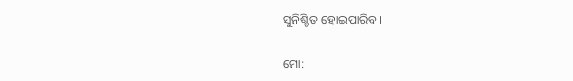ସୁନିଶ୍ଚିତ ହୋଇପାରିବ।

ମୋ: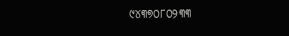୯୪୩୭୦୮୦୨୩୩